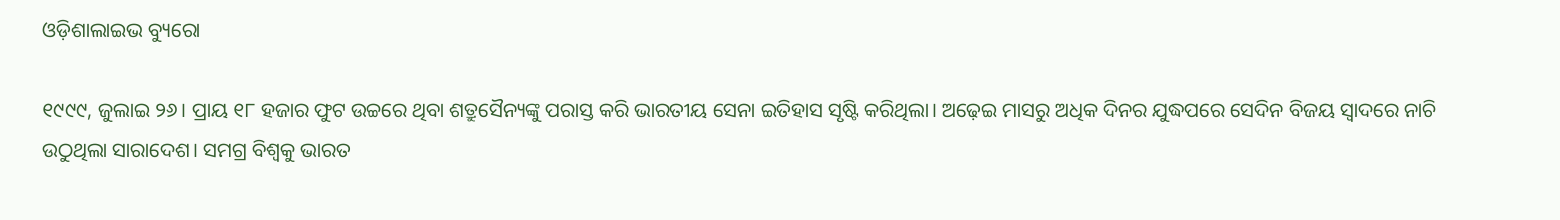ଓଡ଼ିଶାଲାଇଭ ବ୍ୟୁରୋ

୧୯୯୯, ଜୁଲାଇ ୨୬। ପ୍ରାୟ ୧୮ ହଜାର ଫୁଟ ଉଚ୍ଚରେ ଥିବା ଶତ୍ରୁସୈନ୍ୟଙ୍କୁ ପରାସ୍ତ କରି ଭାରତୀୟ ସେନା ଇତିହାସ ସୃଷ୍ଟି କରିଥିଲା। ଅଢ଼େଇ ମାସରୁ ଅଧିକ ଦିନର ଯୁଦ୍ଧପରେ ସେଦିନ ବିଜୟ ସ୍ୱାଦରେ ନାଚି ଉଠୁଥିଲା ସାରାଦେଶ। ସମଗ୍ର ବିଶ୍ୱକୁ ଭାରତ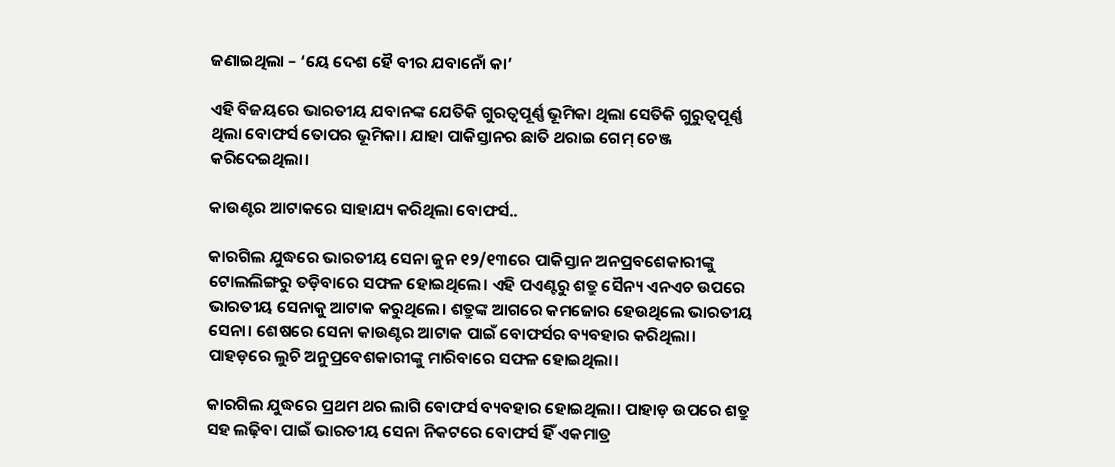ଜଣାଇଥିଲା – ‘ୟେ ଦେଶ ହୈ ବୀର ଯବାନୋଁ କା’

ଏହି ବିଜୟରେ ଭାରତୀୟ ଯବାନଙ୍କ ଯେତିକି ଗୁରତ୍ୱପୂର୍ଣ୍ଣ ଭୂମିକା ଥିଲା ସେତିକି ଗୁରୁତ୍ୱପୂର୍ଣ୍ଣ ଥିଲା ବୋଫର୍ସ ତୋପର ଭୂମିକା। ଯାହା ପାକିସ୍ତାନର ଛାତି ଥରାଇ ଗେମ୍ ଚେଞ୍ଜ କରିଦେଇଥିଲା।

କାଉଣ୍ଟର ଆଟାକରେ ସାହାଯ୍ୟ କରିଥିଲା ବୋଫର୍ସ..

କାରଗିଲ ଯୁଦ୍ଧରେ ଭାରତୀୟ ସେନା ଜୁନ ୧୨/୧୩ରେ ପାକିସ୍ତାନ ଅନପ୍ରବଶେକାରୀଙ୍କୁ ଟୋଲଲିଙ୍ଗରୁ ତଡ଼ିବାରେ ସଫଳ ହୋଇଥିଲେ। ଏହି ପଏଣ୍ଟରୁ ଶତ୍ରୁ ସୈନ୍ୟ ଏନଏଚ ଉପରେ ଭାରତୀୟ ସେନାକୁ ଆଟାକ କରୁଥିଲେ। ଶତ୍ରୁଙ୍କ ଆଗରେ କମଜୋର ହେଉଥିଲେ ଭାରତୀୟ ସେନା। ଶେଷରେ ସେନା କାଉଣ୍ଟର ଆଟାକ ପାଇଁ ବୋଫର୍ସର ବ୍ୟବହାର କରିଥିଲା। ପାହଡ଼ରେ ଲୁଚି ଅନୁପ୍ରବେଶକାରୀଙ୍କୁ ମାରିବାରେ ସଫଳ ହୋଇଥିଲା।

କାରଗିଲ ଯୁଦ୍ଧରେ ପ୍ରଥମ ଥର ଲାଗି ବୋଫର୍ସ ବ୍ୟବହାର ହୋଇଥିଲା। ପାହାଡ଼ ଉପରେ ଶତ୍ରୁ ସହ ଲଢ଼ିବା ପାଇଁ ଭାରତୀୟ ସେନା ନିକଟରେ ବୋଫର୍ସ ହିଁ ଏକମାତ୍ର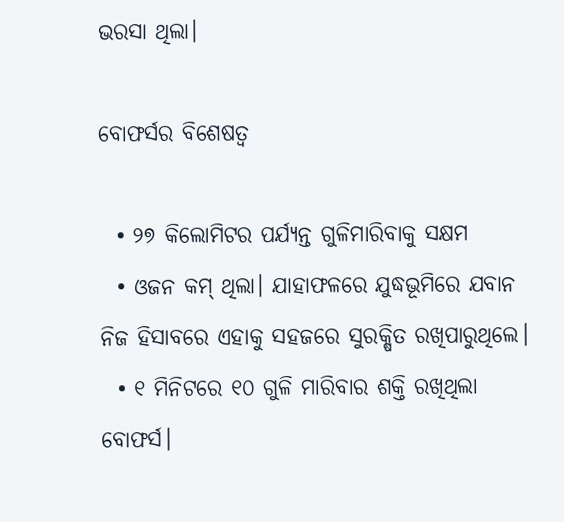ଭରସା ଥିଲା।

ବୋଫର୍ସର ବିଶେଷତ୍ୱ

  • ୨୭ କିଲୋମିଟର ପର୍ଯ୍ୟନ୍ତ ଗୁଳିମାରିବାକୁ ସକ୍ଷମ
  • ଓଜନ କମ୍ ଥିଲା। ଯାହାଫଳରେ ଯୁଦ୍ଧଭୂମିରେ ଯବାନ ନିଜ ହିସାବରେ ଏହାକୁ ସହଜରେ ସୁରକ୍ଷିତ ରଖିପାରୁଥିଲେ।
  • ୧ ମିନିଟରେ ୧୦ ଗୁଳି ମାରିବାର ଶକ୍ତି ରଖିଥିଲା ବୋଫର୍ସ।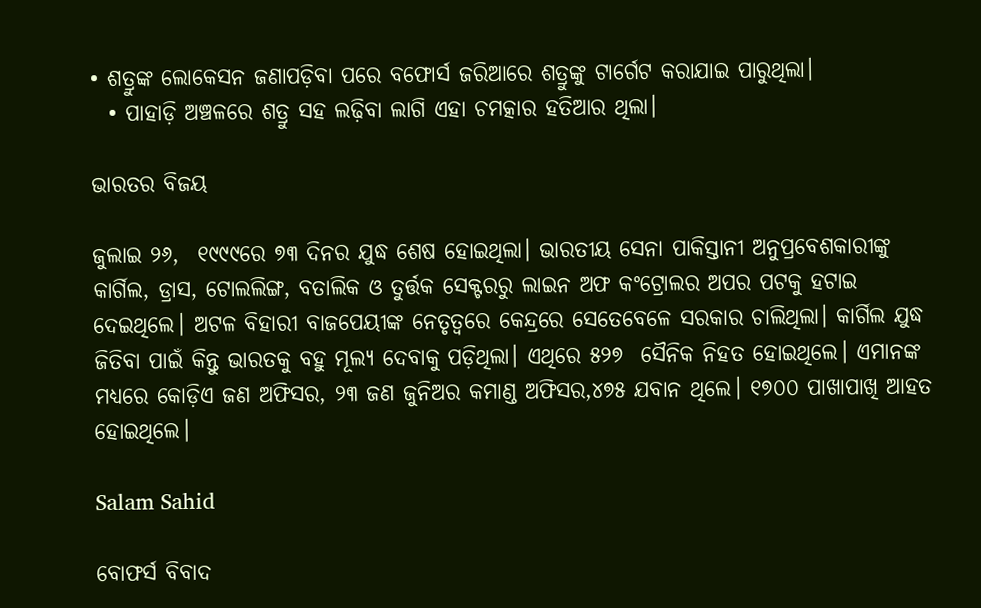• ଶତ୍ରୁଙ୍କ ଲୋକେସନ ଜଣାପଡ଼ିବା ପରେ ବଫୋର୍ସ ଜରିଆରେ ଶତ୍ରୁଙ୍କୁ ଟାର୍ଗେଟ କରାଯାଇ ପାରୁଥିଲା।
  • ପାହାଡ଼ି ଅଞ୍ଚଳରେ ଶତ୍ରୁ ସହ ଲଢ଼ିବା ଲାଗି ଏହା ଚମତ୍କାର ହତିଆର ଥିଲା।

ଭାରତର ବିଜୟ

ଜୁଲାଇ ୨୬,  ୧୯୯୯ରେ ୭୩ ଦିନର ଯୁଦ୍ଧ ଶେଷ ହୋଇଥିଲା। ଭାରତୀୟ ସେନା ପାକିସ୍ତାନୀ ଅନୁପ୍ରବେଶକାରୀଙ୍କୁ କାର୍ଗିଲ, ଡ୍ରାସ, ଟୋଲଲିଙ୍ଗ, ବତାଲିକ ଓ ତୁର୍ତ୍ତକ ସେକ୍ଟରରୁ ଲାଇନ ଅଫ କଂଟ୍ରୋଲର ଅପର ପଟକୁ ହଟାଇ ଦେଇଥିଲେ। ଅଟଳ ବିହାରୀ ବାଜପେୟୀଙ୍କ ନେତୃତ୍ୱରେ କେନ୍ଦ୍ରରେ ସେତେବେଳେ ସରକାର ଚାଲିଥିଲା। କାର୍ଗିଲ ଯୁଦ୍ଧ ଜିତିବା ପାଇଁ କିନ୍ତୁ ଭାରତକୁ ବହୁ ମୂଲ୍ୟ ଦେବାକୁ ପଡ଼ିଥିଲା। ଏଥିରେ ୫୨୭  ସୈନିକ ନିହତ ହୋଇଥିଲେ। ଏମାନଙ୍କ ମଧ୍ୟରେ କୋଡ଼ିଏ ଜଣ ଅଫିସର, ୨୩ ଜଣ ଜୁନିଅର କମାଣ୍ଡ ଅଫିସର,୪୭୫ ଯବାନ ଥିଲେ। ୧୭୦୦ ପାଖାପାଖି ଆହତ ହୋଇଥିଲେ।

Salam Sahid

ବୋଫର୍ସ ବିବାଦ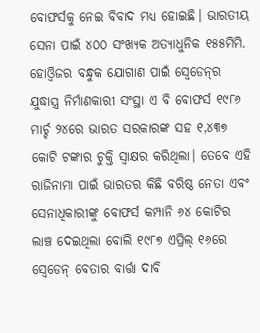ବୋଫର୍ସକୁ ନେଇ ବିବାଦ ମଧ୍ୟ ହୋଇଛି। ଭାରତୀୟ ସେନା ପାଇଁ ୪୦୦ ସଂଖ୍ୟକ ଅତ୍ୟାଧୁନିକ ୧୫୫ମିମି. ହୋଓ୍ଵିଜର ବନ୍ଧୁକ ଯୋଗାଣ ପାଇଁ ସ୍ୱେଡେନ୍‌ର ଯୁଦ୍ଧାସ୍ତ୍ର ନିର୍ମାଣକାରୀ ସଂସ୍ଥା ଏ ବି ବୋଫର୍ସ ୧୯୮୬ ମାର୍ଚ୍ଚ ୨୪ରେ ଭାରତ ସରକାରଙ୍କ ସହ ୧,୪୩୭ କୋଟି ଟଙ୍କାର ଚୁକ୍ତି ସ୍ୱାକ୍ଷର କରିଥିଲା। ତେବେ ଏହି ରାଜିନାମା ପାଇଁ ଭାରତର କିଛି ବରିଷ୍ଠ ନେତା ଏବଂ ସେନାଧିକାରୀଙ୍କୁ ବୋଫର୍ସ କମ୍ପାନି ୬୪ କୋଟିର ଲାଞ୍ଚ ଦେଇଥିଲା ବୋଲି ୧୯୮୭ ଏପ୍ରିଲ୍‌ ୧୬ରେ ସ୍ୱେଡେନ୍‌ ବେତାର ବାର୍ତ୍ତା ଦାବି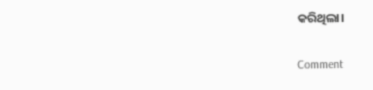କରିଥିଲା।

Comment